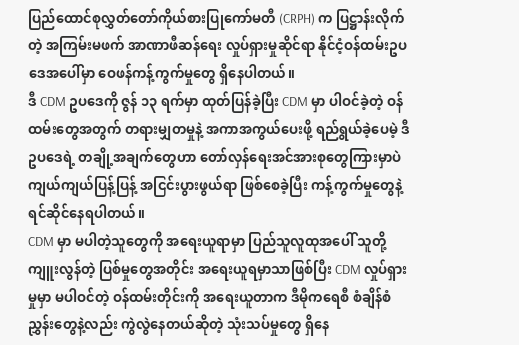ပြည်ထောင်စုလွှတ်တော်ကိုယ်စားပြုကော်မတီ (CRPH) က ပြဋ္ဌာန်းလိုက်တဲ့ အကြမ်းမဖက် အာဏာဖီဆန်ရေး လှုပ်ရှားမှုဆိုင်ရာ နိုင်ငံ့ဝန်ထမ်းဥပဒေအပေါ်မှာ ဝေဖန်ကန့်ကွက်မှုတွေ ရှိနေပါတယ်။
ဒီ CDM ဥပဒေကို ဇွန် ၁၃ ရက်မှာ ထုတ်ပြန်ခဲ့ပြီး CDM မှာ ပါဝင်ခဲ့တဲ့ ဝန်ထမ်းတွေအတွက် တရားမျှတမှုနဲ့ အကာအကွယ်ပေးဖို့ ရည်ရွယ်ခဲ့ပေမဲ့ ဒီဥပဒေရဲ့ တချို့အချက်တွေဟာ တော်လှန်ရေးအင်အားစုတွေကြားမှာပဲ ကျယ်ကျယ်ပြန့်ပြန့် အငြင်းပွားဖွယ်ရာ ဖြစ်စေခဲ့ပြီး ကန့်ကွက်မှုတွေနဲ့ ရင်ဆိုင်နေရပါတယ်။
CDM မှာ မပါတဲ့သူတွေကို အရေးယူရာမှာ ပြည်သူလူထုအပေါ် သူတို့ကျူးလွန်တဲ့ ပြစ်မှုတွေအတိုင်း အရေးယူရမှာသာဖြစ်ပြီး CDM လှုပ်ရှားမှုမှာ မပါဝင်တဲ့ ဝန်ထမ်းတိုင်းကို အရေးယူတာက ဒီမိုကရေစီ စံချိန်စံညွှန်းတွေနဲ့လည်း ကွဲလွဲနေတယ်ဆိုတဲ့ သုံးသပ်မှုတွေ ရှိနေ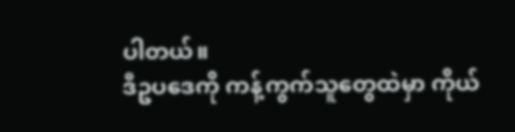ပါတယ်။
ဒီဥပဒေကို ကန့်ကွက်သူတွေထဲမှာ ကိုယ်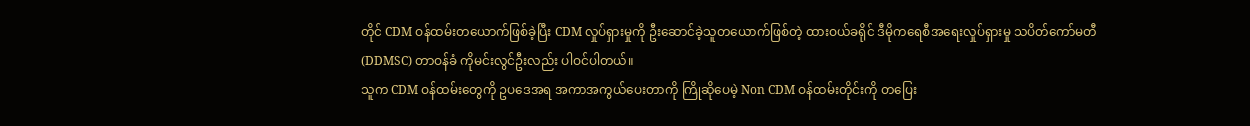တိုင် CDM ဝန်ထမ်းတယောက်ဖြစ်ခဲ့ပြီး CDM လှုပ်ရှားမှုကို ဦးဆောင်ခဲ့သူတယောက်ဖြစ်တဲ့ ထားဝယ်ခရိုင် ဒီမိုကရေစီအရေးလှုပ်ရှားမှု သပိတ်ကော်မတီ (DDMSC) တာဝန်ခံ ကိုမင်းလွင်ဦးလည်း ပါဝင်ပါတယ်။
သူက CDM ဝန်ထမ်းတွေကို ဥပဒေအရ အကာအကွယ်ပေးတာကို ကြိုဆိုပေမဲ့ Non CDM ဝန်ထမ်းတိုင်းကို တပြေး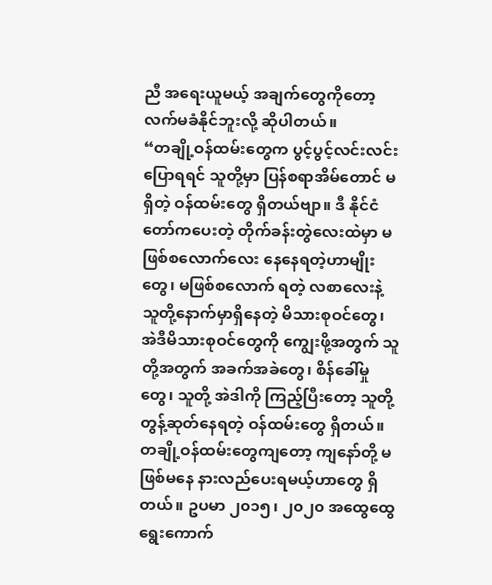ညီ အရေးယူမယ့် အချက်တွေကိုတော့ လက်မခံနိုင်ဘူးလို့ ဆိုပါတယ်။
“တချို့ဝန်ထမ်းတွေက ပွင့်ပွင့်လင်းလင်း ပြောရရင် သူတို့မှာ ပြန်စရာအိမ်တောင် မရှိတဲ့ ဝန်ထမ်းတွေ ရှိတယ်ဗျာ။ ဒီ နိုင်ငံတော်ကပေးတဲ့ တိုက်ခန်းတွဲလေးထဲမှာ မဖြစ်စလောက်လေး နေနေရတဲ့ဟာမျိုးတွေ၊ မဖြစ်စလောက် ရတဲ့ လစာလေးနဲ့ သူတို့နောက်မှာရှိနေတဲ့ မိသားစုဝင်တွေ၊ အဲဒီမိသားစုဝင်တွေကို ကျွေးဖို့အတွက် သူတို့အတွက် အခက်အခဲတွေ၊ စိန်ခေါ်မှုတွေ၊ သူတို့ အဲဒါကို ကြည့်ပြီးတော့ သူတို့ တွန့်ဆုတ်နေရတဲ့ ဝန်ထမ်းတွေ ရှိတယ်။ တချို့ဝန်ထမ်းတွေကျတော့ ကျနော်တို့ မဖြစ်မနေ နားလည်ပေးရမယ့်ဟာတွေ ရှိတယ်။ ဥပမာ ၂၀၁၅၊ ၂၀၂၀ အထွေထွေရွေးကောက်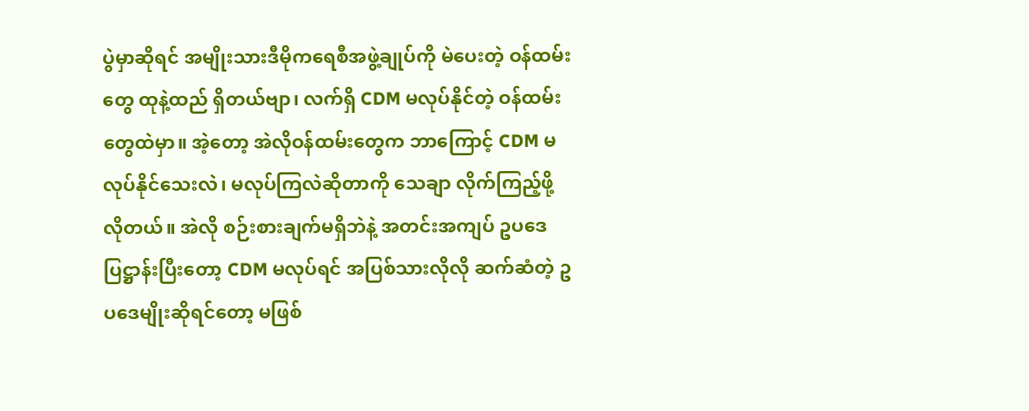ပွဲမှာဆိုရင် အမျိုးသားဒီမိုကရေစီအဖွဲ့ချုပ်ကို မဲပေးတဲ့ ဝန်ထမ်းတွေ ထုနဲ့ထည် ရှိတယ်ဗျာ၊ လက်ရှိ CDM မလုပ်နိုင်တဲ့ ဝန်ထမ်းတွေထဲမှာ။ အဲ့တော့ အဲလိုဝန်ထမ်းတွေက ဘာကြောင့် CDM မလုပ်နိုင်သေးလဲ၊ မလုပ်ကြလဲဆိုတာကို သေချာ လိုက်ကြည့်ဖို့ လိုတယ်။ အဲလို စဉ်းစားချက်မရှိဘဲနဲ့ အတင်းအကျပ် ဥပဒေပြဋ္ဌာန်းပြီးတော့ CDM မလုပ်ရင် အပြစ်သားလိုလို ဆက်ဆံတဲ့ ဥပဒေမျိုးဆိုရင်တော့ မဖြစ်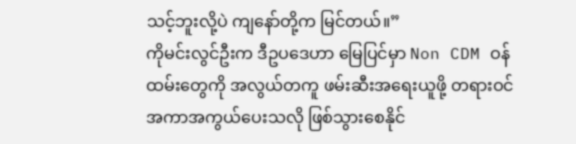သင့်ဘူးလို့ပဲ ကျနော်တို့က မြင်တယ်။”
ကိုမင်းလွင်ဦးက ဒီဥပဒေဟာ မြေပြင်မှာ Non CDM ဝန်ထမ်းတွေကို အလွယ်တကူ ဖမ်းဆီးအရေးယူဖို့ တရားဝင် အကာအကွယ်ပေးသလို ဖြစ်သွားစေနိုင်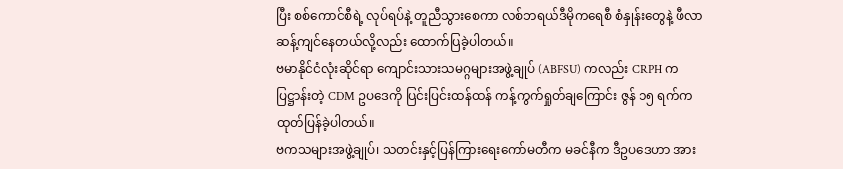ပြီး စစ်ကောင်စီရဲ့ လုပ်ရပ်နဲ့ တူညီသွားစေကာ လစ်ဘရယ်ဒီမိုကရေစီ စံနှုန်းတွေနဲ့ ဖီလာဆန့်ကျင်နေတယ်လို့လည်း ထောက်ပြခဲ့ပါတယ်။
ဗမာနိုင်ငံလုံးဆိုင်ရာ ကျောင်းသားသမဂ္ဂများအဖွဲ့ချုပ် (ABFSU) ကလည်း CRPH က ပြဋ္ဌာန်းတဲ့ CDM ဥပဒေကို ပြင်းပြင်းထန်ထန် ကန့်ကွက်ရှုတ်ချကြောင်း ဇွန် ၁၅ ရက်က ထုတ်ပြန်ခဲ့ပါတယ်။
ဗကသများအဖွဲ့ချုပ်၊ သတင်းနှင့်ပြန်ကြားရေးကော်မတီက မခင်နီက ဒီဥပဒေဟာ အား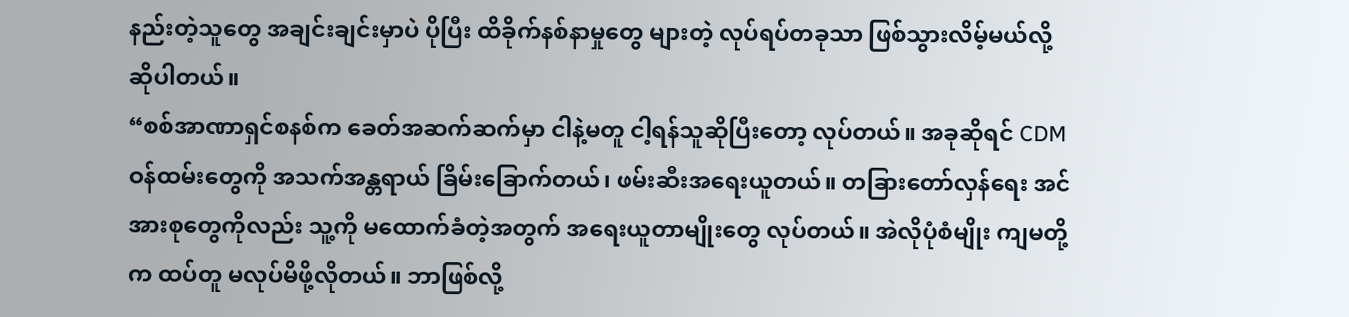နည်းတဲ့သူတွေ အချင်းချင်းမှာပဲ ပိုပြီး ထိခိုက်နစ်နာမှုတွေ များတဲ့ လုပ်ရပ်တခုသာ ဖြစ်သွားလိမ့်မယ်လို့ ဆိုပါတယ်။
“စစ်အာဏာရှင်စနစ်က ခေတ်အဆက်ဆက်မှာ ငါနဲ့မတူ ငါ့ရန်သူဆိုပြီးတော့ လုပ်တယ်။ အခုဆိုရင် CDM ဝန်ထမ်းတွေကို အသက်အန္တရာယ် ခြိမ်းခြောက်တယ်၊ ဖမ်းဆီးအရေးယူတယ်။ တခြားတော်လှန်ရေး အင်အားစုတွေကိုလည်း သူ့ကို မထောက်ခံတဲ့အတွက် အရေးယူတာမျိုးတွေ လုပ်တယ်။ အဲလိုပုံစံမျိုး ကျမတို့က ထပ်တူ မလုပ်မိဖို့လိုတယ်။ ဘာဖြစ်လို့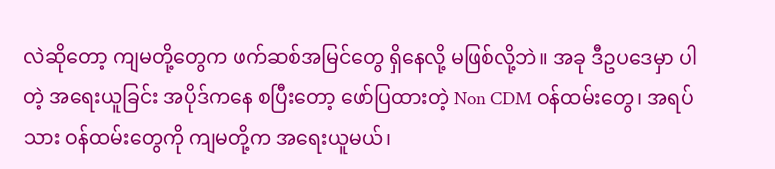လဲဆိုတော့ ကျမတို့တွေက ဖက်ဆစ်အမြင်တွေ ရှိနေလို့ မဖြစ်လို့ဘဲ။ အခု ဒီဥပဒေမှာ ပါတဲ့ အရေးယူခြင်း အပိုဒ်ကနေ စပြီးတော့ ဖော်ပြထားတဲ့ Non CDM ဝန်ထမ်းတွေ၊ အရပ်သား ဝန်ထမ်းတွေကို ကျမတို့က အရေးယူမယ်၊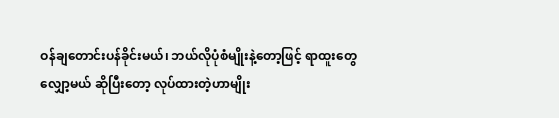ဝန်ချတောင်းပန်ခိုင်းမယ်၊ ဘယ်လိုပုံစံမျိုးနဲ့တော့ဖြင့် ရာထူးတွေလျှော့မယ် ဆိုပြီးတော့ လုပ်ထားတဲ့ဟာမျိုး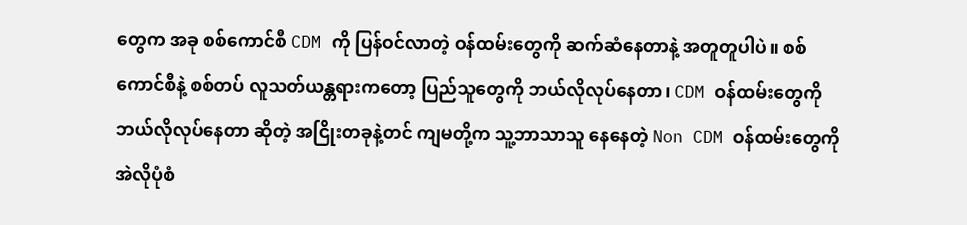တွေက အခု စစ်ကောင်စီ CDM ကို ပြန်ဝင်လာတဲ့ ဝန်ထမ်းတွေကို ဆက်ဆံနေတာနဲ့ အတူတူပါပဲ။ စစ်ကောင်စီနဲ့ စစ်တပ် လူသတ်ယန္တရားကတော့ ပြည်သူတွေကို ဘယ်လိုလုပ်နေတာ၊ CDM ဝန်ထမ်းတွေကို ဘယ်လိုလုပ်နေတာ ဆိုတဲ့ အငြိုးတခုနဲ့တင် ကျမတို့က သူ့ဘာသာသူ နေနေတဲ့ Non CDM ဝန်ထမ်းတွေကို အဲလိုပုံစံ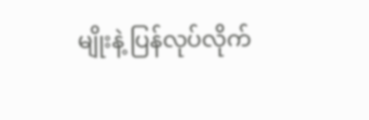မျိုးနဲ့ ပြန်လုပ်လိုက်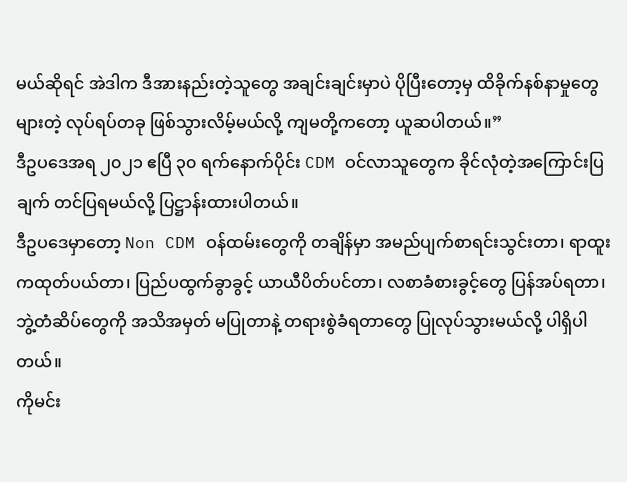မယ်ဆိုရင် အဲဒါက ဒီအားနည်းတဲ့သူတွေ အချင်းချင်းမှာပဲ ပိုပြီးတော့မှ ထိခိုက်နစ်နာမှုတွေ များတဲ့ လုပ်ရပ်တခု ဖြစ်သွားလိမ့်မယ်လို့ ကျမတို့ကတော့ ယူဆပါတယ်။”
ဒီဥပဒေအရ ၂၀၂၁ ဧပြီ ၃၀ ရက်နောက်ပိုင်း CDM ဝင်လာသူတွေက ခိုင်လုံတဲ့အကြောင်းပြချက် တင်ပြရမယ်လို့ ပြဋ္ဌာန်းထားပါတယ်။
ဒီဥပဒေမှာတော့ Non CDM ဝန်ထမ်းတွေကို တချိန်မှာ အမည်ပျက်စာရင်းသွင်းတာ၊ ရာထူးကထုတ်ပယ်တာ၊ ပြည်ပထွက်ခွာခွင့် ယာယီပိတ်ပင်တာ၊ လစာခံစားခွင့်တွေ ပြန်အပ်ရတာ၊ ဘွဲ့တံဆိပ်တွေကို အသိအမှတ် မပြုတာနဲ့ တရားစွဲခံရတာတွေ ပြုလုပ်သွားမယ်လို့ ပါရှိပါတယ်။
ကိုမင်း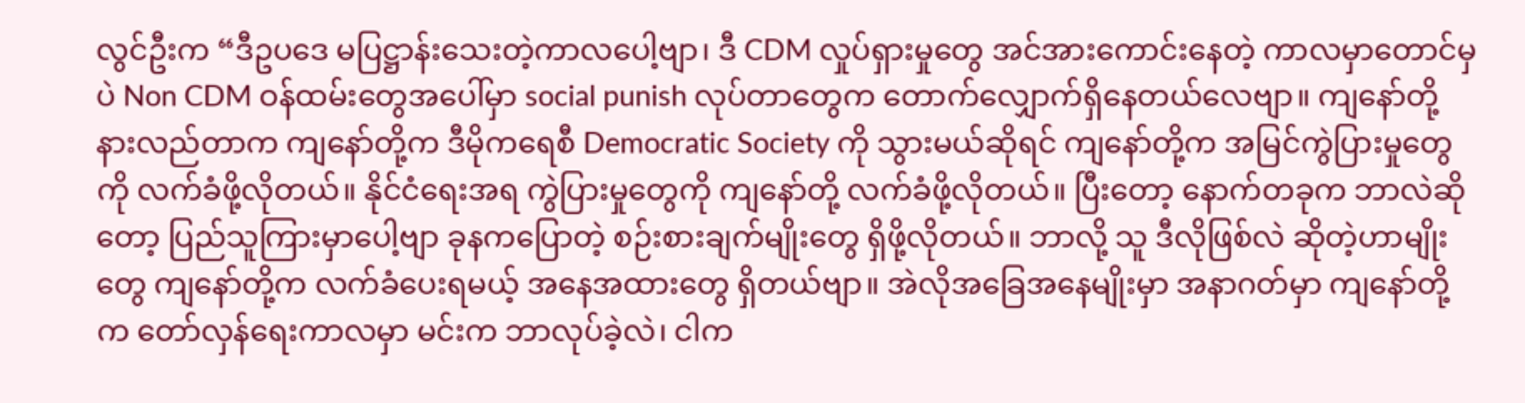လွင်ဦးက “ဒီဥပဒေ မပြဋ္ဌာန်းသေးတဲ့ကာလပေါ့ဗျာ၊ ဒီ CDM လှုပ်ရှားမှုတွေ အင်အားကောင်းနေတဲ့ ကာလမှာတောင်မှပဲ Non CDM ဝန်ထမ်းတွေအပေါ်မှာ social punish လုပ်တာတွေက တောက်လျှောက်ရှိနေတယ်လေဗျာ။ ကျနော်တို့ နားလည်တာက ကျနော်တို့က ဒီမိုကရေစီ Democratic Society ကို သွားမယ်ဆိုရင် ကျနော်တို့က အမြင်ကွဲပြားမှုတွေကို လက်ခံဖို့လိုတယ်။ နိုင်ငံရေးအရ ကွဲပြားမှုတွေကို ကျနော်တို့ လက်ခံဖို့လိုတယ်။ ပြီးတော့ နောက်တခုက ဘာလဲဆိုတော့ ပြည်သူကြားမှာပေါ့ဗျာ ခုနကပြောတဲ့ စဉ်းစားချက်မျိုးတွေ ရှိဖို့လိုတယ်။ ဘာလို့ သူ ဒီလိုဖြစ်လဲ ဆိုတဲ့ဟာမျိုးတွေ ကျနော်တို့က လက်ခံပေးရမယ့် အနေအထားတွေ ရှိတယ်ဗျာ။ အဲလိုအခြေအနေမျိုးမှာ အနာဂတ်မှာ ကျနော်တို့က တော်လှန်ရေးကာလမှာ မင်းက ဘာလုပ်ခဲ့လဲ၊ ငါက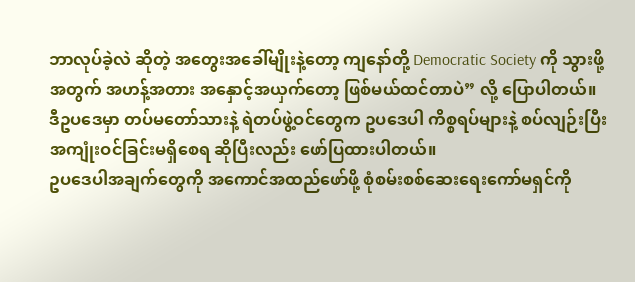ဘာလုပ်ခဲ့လဲ ဆိုတဲ့ အတွေးအခေါ်မျိုးနဲ့တော့ ကျနော်တို့ Democratic Society ကို သွားဖို့အတွက် အဟန့်အတား အနှောင့်အယှက်တော့ ဖြစ်မယ်ထင်တာပဲ” လို့ ပြောပါတယ်။
ဒီဥပဒေမှာ တပ်မတော်သားနဲ့ ရဲတပ်ဖွဲ့ဝင်တွေက ဥပဒေပါ ကိစ္စရပ်များနဲ့ စပ်လျဉ်းပြီး အကျုံးဝင်ခြင်းမရှိစေရ ဆိုပြီးလည်း ဖော်ပြထားပါတယ်။
ဥပဒေပါအချက်တွေကို အကောင်အထည်ဖော်ဖို့ စုံစမ်းစစ်ဆေးရေးကော်မရှင်ကို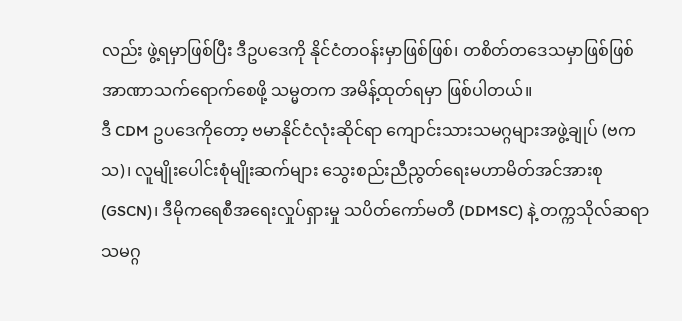လည်း ဖွဲ့ရမှာဖြစ်ပြီး ဒီဥပဒေကို နိုင်ငံတဝန်းမှာဖြစ်ဖြစ်၊ တစိတ်တဒေသမှာဖြစ်ဖြစ် အာဏာသက်ရောက်စေဖို့ သမ္မတက အမိန့်ထုတ်ရမှာ ဖြစ်ပါတယ်။
ဒီ CDM ဥပဒေကိုတော့ ဗမာနိုင်ငံလုံးဆိုင်ရာ ကျောင်းသားသမဂ္ဂများအဖွဲ့ချုပ် (ဗကသ)၊ လူမျိုးပေါင်းစုံမျိုးဆက်များ သွေးစည်းညီညွတ်ရေးမဟာမိတ်အင်အားစု (GSCN)၊ ဒီမိုကရေစီအရေးလှုပ်ရှားမှု သပိတ်ကော်မတီ (DDMSC) နဲ့ တက္ကသိုလ်ဆရာသမဂ္ဂ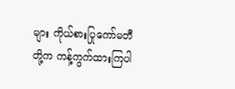များ ကိုယ်စားပြုကော်မတီတို့က ကန့်ကွက်ထားကြပါ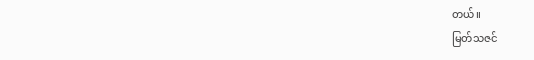တယ်။
မြတ်သဇင်